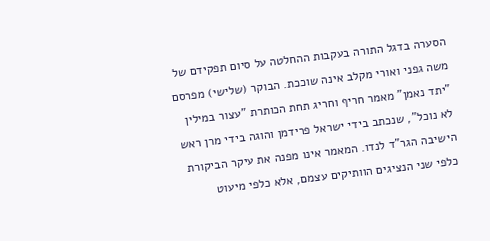הסערה בדגל התורה בעקבות ההחלטה על סיום תפקידם של משה גפני ואורי מקלב אינה שוככת. הבוקר (שלישי) מפרסם "יתד נאמן" מאמר חריף וחריג תחת הכותרת "עצור במילין לא נוכל", שנכתב בידי ישראל פרידמן והוגה בידי מרן ראש הישיבה הגר"ד לנדו. המאמר אינו מפנה את עיקר הביקורת כלפי שני הנציגים הוותיקים עצמם, אלא כלפי מיעוט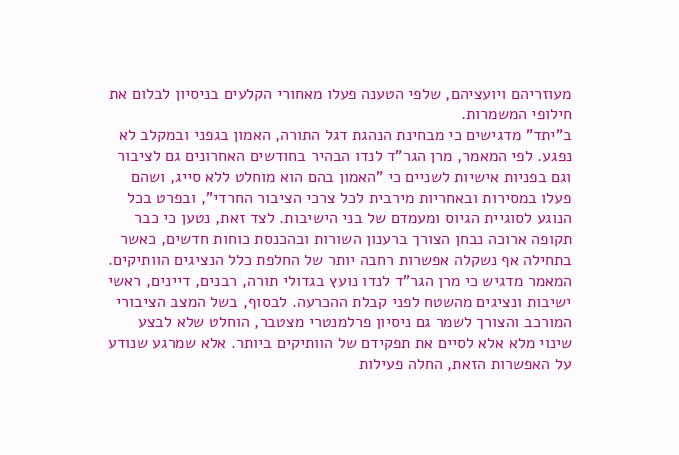מעוזריהם ויועציהם, שלפי הטענה פעלו מאחורי הקלעים בניסיון לבלום את חילופי המשמרות.
ב"יתד" מדגישים כי מבחינת הנהגת דגל התורה, האמון בגפני ובמקלב לא נפגע. לפי המאמר, מרן הגר"ד לנדו הבהיר בחודשים האחרונים גם לציבור וגם בפניות אישיות לשניים כי "האמון בהם הוא מוחלט ללא סייג, ושהם פעלו במסירות ובאחריות מירבית לכל צרכי הציבור החרדי", ובפרט בכל הנוגע לסוגיית הגיוס ומעמדם של בני הישיבות. לצד זאת, נטען כי כבר תקופה ארוכה נבחן הצורך ברענון השורות ובהכנסת כוחות חדשים, כאשר בתחילה אף נשקלה אפשרות רחבה יותר של החלפת כלל הנציגים הוותיקים.
המאמר מדגיש כי מרן הגר"ד לנדו נועץ בגדולי תורה, רבנים, דיינים, ראשי ישיבות ונציגים מהשטח לפני קבלת ההכרעה. לבסוף, בשל המצב הציבורי המורכב והצורך לשמר גם ניסיון פרלמנטרי מצטבר, הוחלט שלא לבצע שינוי מלא אלא לסיים את תפקידם של הוותיקים ביותר. אלא שמרגע שנודע על האפשרות הזאת, החלה פעילות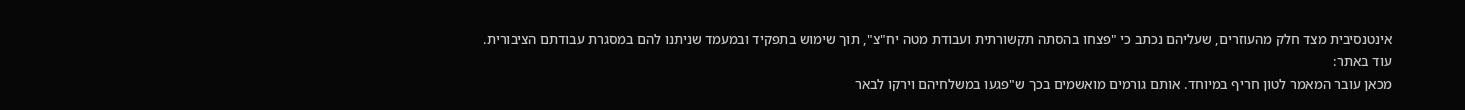אינטנסיבית מצד חלק מהעוזרים, שעליהם נכתב כי "פצחו בהסתה תקשורתית ועבודת מטה יח"צ", תוך שימוש בתפקיד ובמעמד שניתנו להם במסגרת עבודתם הציבורית.
עוד באתר:
מכאן עובר המאמר לטון חריף במיוחד. אותם גורמים מואשמים בכך ש"פגעו במשלחיהם וירקו לבאר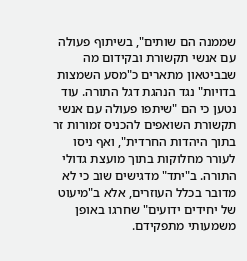שממנה הם שותים", בשיתוף פעולה עם אנשי תקשורת ובקידום מה שבביטאון מתארים כ"מסע השמצות בדויות" נגד הנהגת דגל התורה. עוד נטען כי הם "שיתפו פעולה עם אנשי תקשורת השואפים להכניס זמורות זר בתוך היהדות החרדית", ואף ניסו לעורר מחלוקות בתוך מועצת גדולי התורה. ב"יתד" מדגישים שוב כי לא מדובר בכלל העוזרים, אלא ב"מיעוט של יחידים ידועים" שחרגו באופן משמעותי מתפקידם.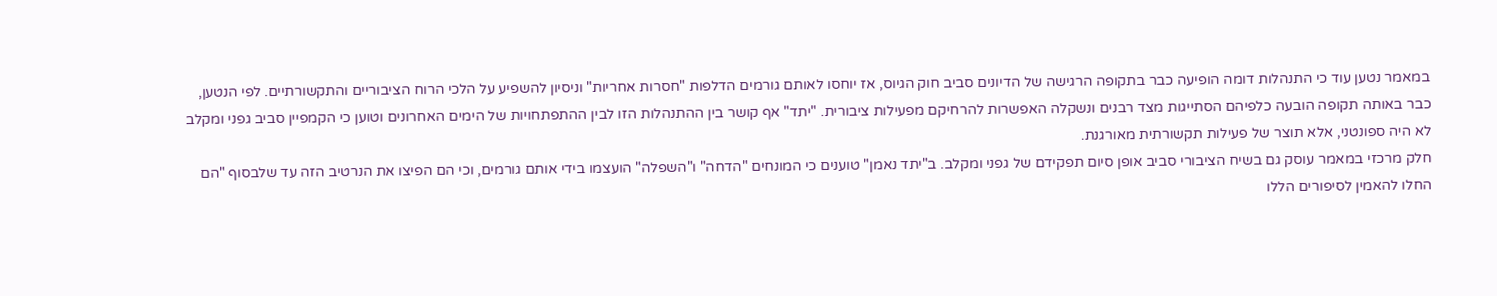במאמר נטען עוד כי התנהלות דומה הופיעה כבר בתקופה הרגישה של הדיונים סביב חוק הגיוס, אז יוחסו לאותם גורמים הדלפות "חסרות אחריות" וניסיון להשפיע על הלכי הרוח הציבוריים והתקשורתיים. לפי הנטען, כבר באותה תקופה הובעה כלפיהם הסתייגות מצד רבנים ונשקלה האפשרות להרחיקם מפעילות ציבורית. "יתד" אף קושר בין ההתנהלות הזו לבין ההתפתחויות של הימים האחרונים וטוען כי הקמפיין סביב גפני ומקלב לא היה ספונטני, אלא תוצר של פעילות תקשורתית מאורגנת.
חלק מרכזי במאמר עוסק גם בשיח הציבורי סביב אופן סיום תפקידם של גפני ומקלב. ב"יתד נאמן" טוענים כי המונחים "הדחה" ו"השפלה" הועצמו בידי אותם גורמים, וכי הם הפיצו את הנרטיב הזה עד שלבסוף "הם החלו להאמין לסיפורים הללו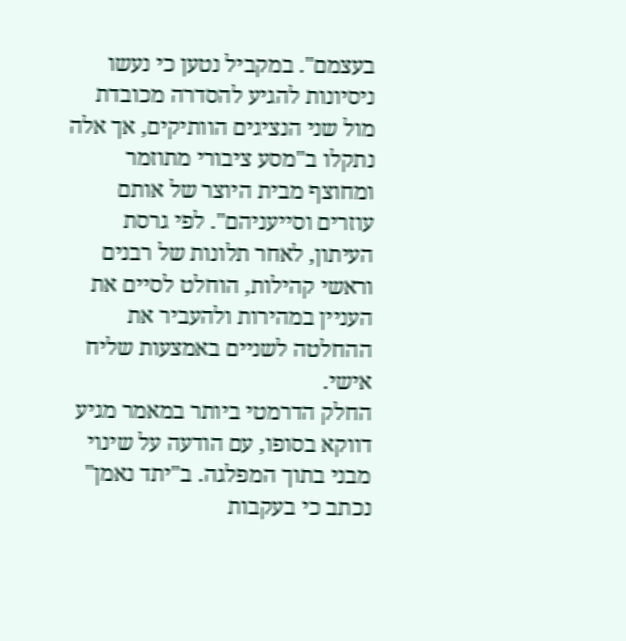בעצמם". במקביל נטען כי נעשו ניסיונות להגיע להסדרה מכובדת מול שני הנציגים הוותיקים, אך אלה נתקלו ב"מסע ציבורי מתוזמר ומחוצף מבית היוצר של אותם עוזרים וסייעניהם". לפי גרסת העיתון, לאחר תלונות של רבנים וראשי קהילות, הוחלט לסיים את העניין במהירות ולהעביר את ההחלטה לשניים באמצעות שליח אישי.
החלק הדרמטי ביותר במאמר מגיע דווקא בסופו, עם הודעה על שינוי מבני בתוך המפלגה. ב"יתד נאמן" נכתב כי בעקבות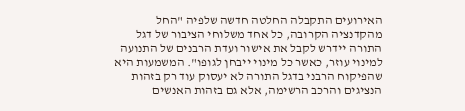האירועים התקבלה החלטה חדשה שלפיה "החל מהקדנציה הקרובה, כל אחד משלוחי הציבור של דגל התורה יידרש לקבל את אישור ועדת הרבנים של התנועה למינוי עוזר, כאשר כל מינוי ייבחן לגופו". המשמעות היא שהפיקוח הרבני בדגל התורה לא יעסוק עוד רק בזהות הנציגים והרכב הרשימה, אלא גם בזהות האנשים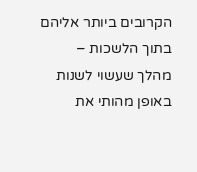הקרובים ביותר אליהם בתוך הלשכות – מהלך שעשוי לשנות באופן מהותי את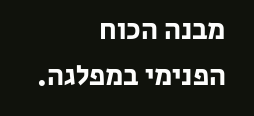מבנה הכוח הפנימי במפלגה.